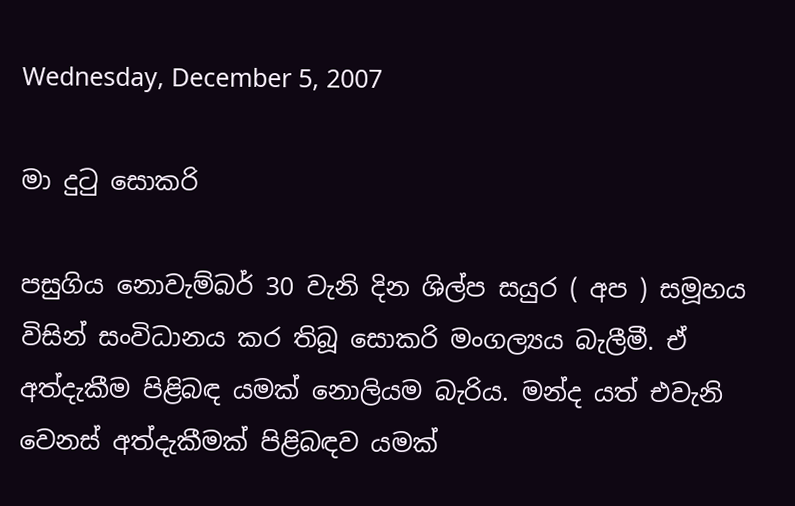Wednesday, December 5, 2007

මා දුටු සොකරි

පසුගිය නොවැම්බර් 30 වැනි දින ශිල්ප සයුර ( අප ) සමූහය විසින් සංවිධානය කර තිබූ සොකරි මංගල්‍යය බැලීමී. ඒ අත්දැකීම පිළිබඳ යමක්‌ නොලියම බැරිය. මන්ද යත් එවැනි වෙනස්‌ අත්දැකීමක්‌ පිළිබඳව යමක්‌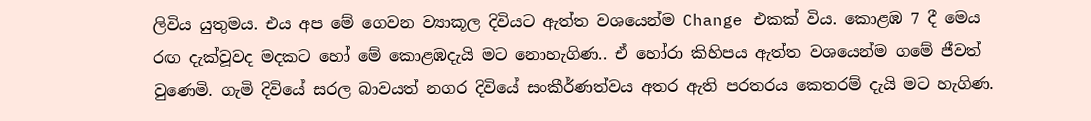ලිවිය යුතුමය. එය අප මේ ගෙවන ව්‍යාකූල දිවියට ඇත්ත වශයෙන්ම Change එකක්‌ විය. කොළඹ 7 දී මෙය රඟ දැක්‌වූවද මදකට හෝ මේ කොළඹදැයි මට නොහැගිණ.. ඒ හෝරා කිහිපය ඇත්ත වශයෙන්ම ගමේ ජීවත් වුණෙමි. ගැමි දිවියේ සරල බාවයත් නගර දිවියේ සංකීර්ණත්වය අතර ඇති පරතරය කෙතරම් දැයි මට හැගිණ.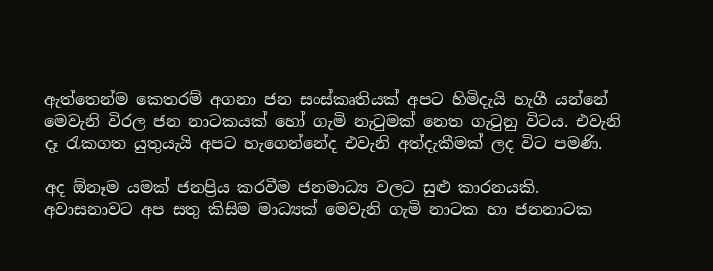ඇත්තෙන්ම කෙතරම් අගනා ජන සංස්‌කෘතියක්‌ අපට හිමිදැයි හැගී යන්නේ මෙවැනි විරල ජන නාටකයක්‌ හෝ ගැමි නැටුමක්‌ නෙත ගැටුනු විටය. එවැනි දෑ රැකගත යුතුයැයි අපට හැගෙන්නේද එවැනි අත්දැකීමක්‌ ලද විට පමණි.

අද ඕනෑම යමක්‌ ජනප්‍රිය කරවීම ජනමාධ්‍ය වලට සුළු කාරනයකි. අවාසනාවට අප සතු කිසිම මාධ්‍යක්‌ මෙවැනි ගැමි නාටක හා ජනනාටක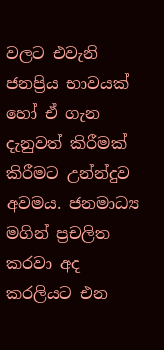වලට එවැනි ජනප්‍රිය භාවයක්‌ හෝ ඒ ගැන දැනුවත් කිරීමක්‌ කිරීමට උන්න්දුව අවමය. ජනමාධ්‍ය මගින් ප්‍රචලිත කරවා අද කරලියට එන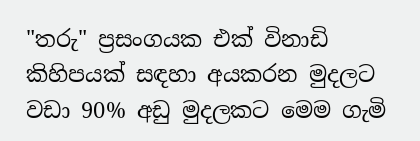"තරු" ප්‍රසංගයක එක්‌ විනාඩි කිහිපයක්‌ සඳහා අයකරන මුදලට වඩා 90% අඩු මුදලකට මෙම ගැමි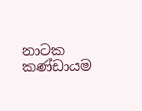නාටක කණ්‌ඩායම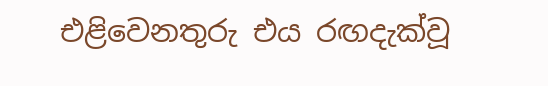එළිවෙනතුරු එය රඟදැක්‌වූ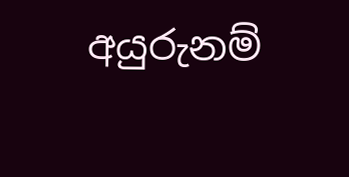අයුරුනම්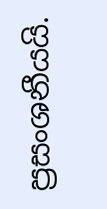ප්‍රසංශනීයයි.